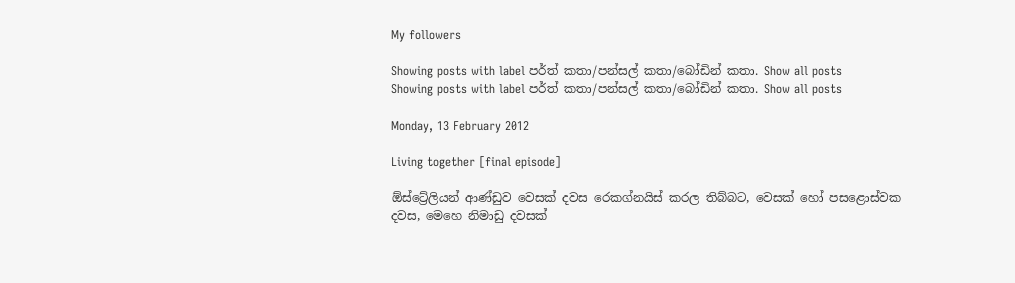My followers

Showing posts with label පර්ත් කතා/පන්සල් කතා/බෝඩින් කතා. Show all posts
Showing posts with label පර්ත් කතා/පන්සල් කතා/බෝඩින් කතා. Show all posts

Monday, 13 February 2012

Living together [final episode]

ඕස්ට්‍රේලියන් ආණ්ඩුව වෙසක් දවස රෙකග්නයිස් කරල තිබ්බට, වෙසක් හෝ පසළොස්වක දවස, මෙහෙ නිමාඩු දවසක්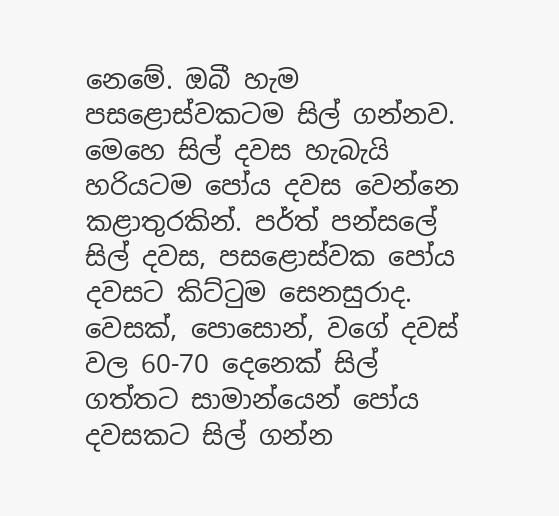නෙමේ. ඔබී හැම පසළොස්වකටම සිල් ගන්නව. මෙහෙ සිල් දවස හැබැයි හරියටම පෝය දවස වෙන්නෙ කළාතුරකින්. පර්ත් පන්සලේ සිල් දවස, පසළොස්වක පෝය දවසට කිට්ටුම සෙනසුරාද. වෙසක්, පොසොන්, වගේ දවස් වල 60-70 දෙනෙක් සිල් ගත්තට සාමාන්යෙන් පෝය දවසකට සිල් ගන්න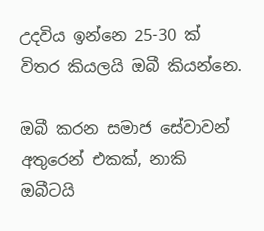උදවිය ඉන්නෙ 25-30 ක් විතර කියලයි ඔබී කියන්නෙ.

ඔබී කරන සමාජ සේවාවන් අතුරෙන් එකක්, නාකි ඔබීටයි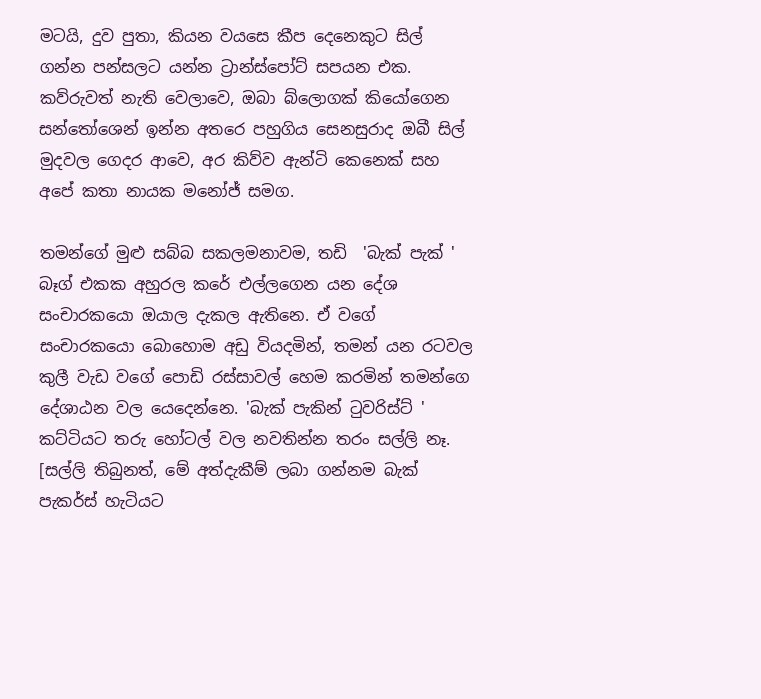මටයි, දුව පුතා, කියන වයසෙ කීප දෙනෙකුට සිල් ගන්න පන්සලට යන්න ට්‍රාන්ස්පෝට් සපයන එක.  කව්රුවත් නැති වෙලාවෙ, ඔබා බ්ලොගක් කියෝගෙන සන්තෝශෙන් ඉන්න අතරෙ පහුගිය සෙනසුරාද ඔබී සිල් මුදවල ගෙදර ආවෙ, අර කිව්ව ඇන්ටි කෙනෙක් සහ අපේ කතා නායක මනෝජ් සමග.

තමන්ගේ මුළු සබ්බ සකලමනාවම, තඩි  'බැක් පැක් ' බෑග් එකක අහුරල කරේ එල්ලගෙන යන දේශ සංචාරකයො ඔයාල දැකල ඇතිනෙ. ඒ වගේ සංචාරකයො බොහොම අඩු වියදමින්, තමන් යන රටවල කුලී වැඩ වගේ පොඩි රස්සාවල් හෙම කරමින් තමන්ගෙ දේශාඨන වල යෙදෙන්නෙ. 'බැක් පැකින් ටුවරිස්ට් ' කට්ටියට තරු හෝටල් වල නවතින්න තරං සල්ලි නෑ. [සල්ලි තිබුනත්, මේ අත්දැකීම් ලබා ගන්නම බැක් පැකර්ස් හැටියට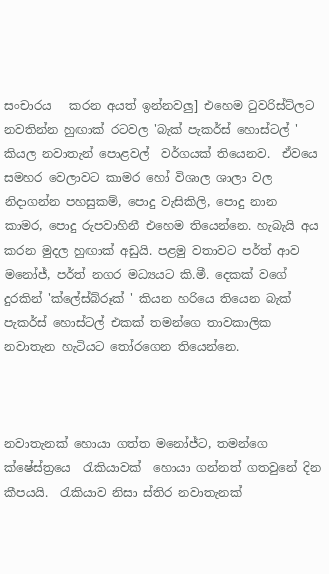සංචාරය   කරන අයත් ඉන්නවලු] එහෙම ටුවරිස්ට්ලට නවතින්න හුඟාක් රටවල 'බැක් පැකර්ස් හොස්ටල් ' කියල නවාතැන් පොළවල්  වර්ගයක් තියෙනව.  ඒවයෙ සමහර වෙලාවට කාමර හෝ විශාල ශාලා වල නිදාගන්න පහසුකම්, පොදු වැසිකිලි, පොදු නාන කාමර, පොදු රුපවාහිනී එහෙම තියෙන්නෙ. හැබැයි අය කරන මුදල හුඟාක් අඩුයි. පළමු වතාවට පර්ත් ආව මනෝජ්, පර්ත් නගර මධ්‍යයට කි.මී. දෙකක් වගේ දුරකින් 'ක්ලේස්බ්රූක් ' කියන හරියෙ තියෙන බැක් පැකර්ස් හොස්ටල් එකක් තමන්ගෙ තාවකාලික නවාතැන හැටියට තෝරගෙන තියෙන්නෙ.



නවාතැනක් හොයා ගත්ත මනෝජ්ට, තමන්ගෙ ක්ෂේස්ත්‍රයෙ  රැකියාවක්  හොයා ගන්නත් ගතවුනේ දින කීපයයි.  රැකියාව නිසා ස්තිර නවාතැනක්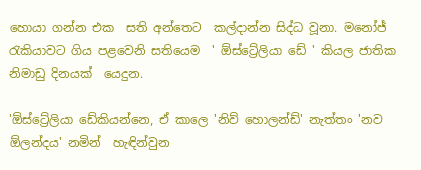හොයා ගන්න එක  සති අන්තෙට  කල්දාන්න සිද්ධ වූනා. මනෝජ් රැකියාවට ගිය පළවෙනි සතියෙම  ' ඕස්ට්‍රේලියා ඩේ ' කියල ජාතික නිමාඩු දිනයක්  යෙදුන.

'ඕස්ට්‍රේලියා ඩේකියන්නෙ, ඒ කාලෙ 'නිව් හොලන්ඩ්' නැත්තං 'නව ඕලන්දය' නමින්  හැඳින්වුන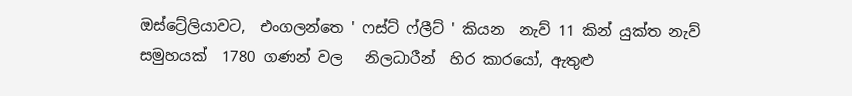ඔස්ට්‍රේලියාවට,  එංගලන්තෙ ' ෆස්ට් ෆ්ලීට් ' කියන  නැව් 11 කින් යුක්ත නැව් සමුහයක්  1780 ගණන් වල   නිලධාරීන්  හිර කාරයෝ, ඇතුළු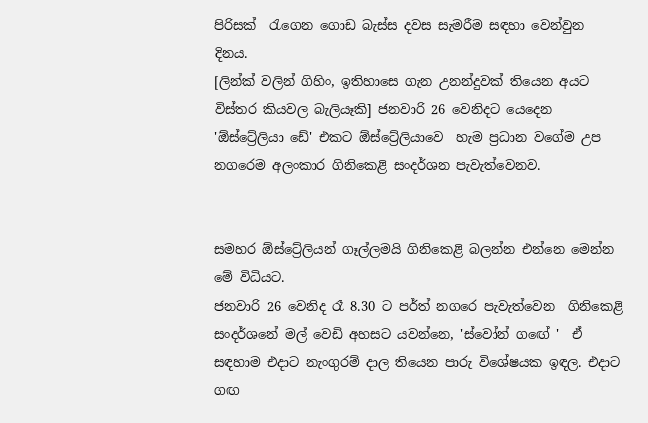පිරිසක්  රැගෙන ගොඩ බැස්ස දවස සැමරීම සඳහා වෙන්වුන දිනය.
[ලින්ක් වලින් ගිහිං, ඉතිහාසෙ ගැන උනන්දුවක් තියෙන අයට විස්තර කියවල බැලියෑකි] ජනවාරි 26 වෙනිදට යෙදෙන 'ඕස්ට්‍රේලියා ඩේ' එකට ඕස්ට්‍රේලියාවෙ  හැම ප්‍රධාන වගේම උප නගරෙම අලංකාර ගිනිකෙළි සංදර්ශන පැවැත්වෙනව.


සමහර ඕස්ට්‍රේලියන් ගෑල්ලමයි ගිනිකෙළි බලන්න එන්නෙ මෙන්න මේ විධියට.
ජනවාරි 26 වෙනිද රෑ 8.30 ට පර්ත් නගරෙ පැවැත්වෙන  ගිනිකෙළි සංදර්ශනේ මල් වෙඩි අහසට යවන්නෙ, 'ස්වෝන් ගඟේ '  ඒ සඳහාම එදාට නැංගුරම් දාල තියෙන පාරු විශේෂයක ඉඳල. එදාට ගඟ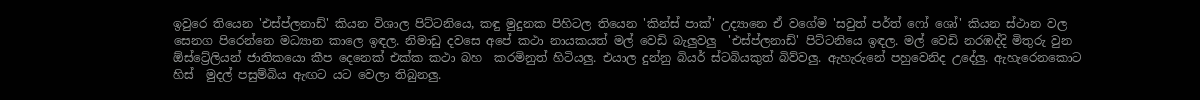ඉවුරෙ තියෙන 'එස්ප්ලනාඩ්' කියන විශාල පිට්ටනියෙ, කඳු මුදුනක පිහිටල තියෙන 'කින්ස් පාක්' උද්‍යානෙ ඒ වගේම 'සවුත් පර්ත් ෆෝ ශෝ' කියන ස්ථාන වල සෙනග පිරෙන්නෙ මධ්‍යාන කාලෙ ඉඳල. නිමාඩු දවසෙ අපේ කථා නායකයත් මල් වෙඩි බැලුවලු  'එස්ප්ලනාඩ්' පිට්ටනියෙ ඉඳල. මල් වෙඩි නරඹද්දි මිතුරු වුන ඕස්ට්‍රේලියන් ජාතිකයො කීප දෙනෙක් එක්ක කථා බහ  කරමිනුත් හිටියලු. එයාල දුන්නු බියර් ස්ටබියකුත් බිව්වලු. ඇහැරුනේ පහුවෙනිද උදේලු. ඇහැරෙනකොට  හිස්  මුදල් පසුම්බිය ඇඟට යට වෙලා තිබුනලු.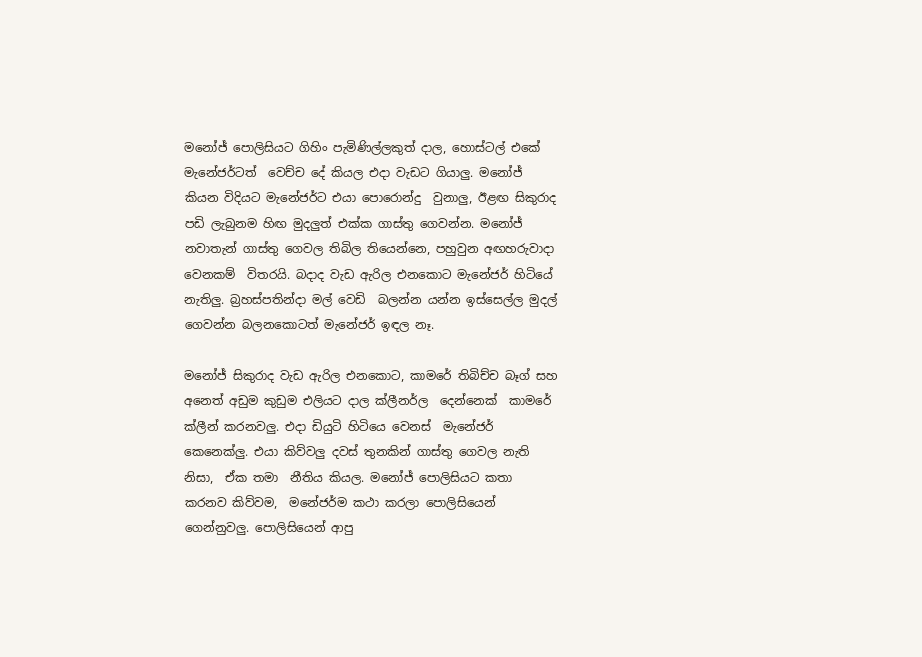මනෝජ් පොලිසියට ගිහිං පැමිණිල්ලකුත් දාල, හොස්ටල් එකේ මැනේජර්ටත්  වෙච්ච දේ කියල එදා වැඩට ගියාලු. මනෝජ් කියන විදියට මැනේජර්ට එයා පොරොන්දු  වුනාලු, ඊළඟ සිකුරාද පඩි ලැබුනම හිඟ මුදලුත් එක්ක ගාස්තු ගෙවන්න. මනෝජ් නවාතැන් ගාස්තු ගෙවල තිබිල තියෙන්නෙ, පහුවුන අඟහරුවාදා වෙනකම්  විතරයි. බදාද වැඩ ඇරිල එනකොට මැනේජර් හිටියේ නැතිලු. බ්‍රහස්පතින්දා මල් වෙඩි  බලන්න යන්න ඉස්සෙල්ල මුදල් ගෙවන්න බලනකොටත් මැනේජර් ඉඳල නෑ.

මනෝජ් සිකුරාද වැඩ ඇරිල එනකොට, කාමරේ තිබිච්ච බෑග් සහ අනෙත් අඩුම කුඩුම එලියට දාල ක්ලීනර්ල  දෙන්නෙක්  කාමරේ ක්ලීන් කරනවලු. එදා ඩියුටි හිටියෙ වෙනස්  මැනේජර් කෙනෙක්ලු. එයා කිව්වලු දවස් තුනකින් ගාස්තු ගෙවල නැති නිසා,  ඒක තමා  නීතිය කියල. මනෝජ් පොලිසියට කතා කරනව කිව්වම,  මනේජර්ම කථා කරලා පොලිසියෙන් ගෙන්නුවලු. පොලිසියෙන් ආපු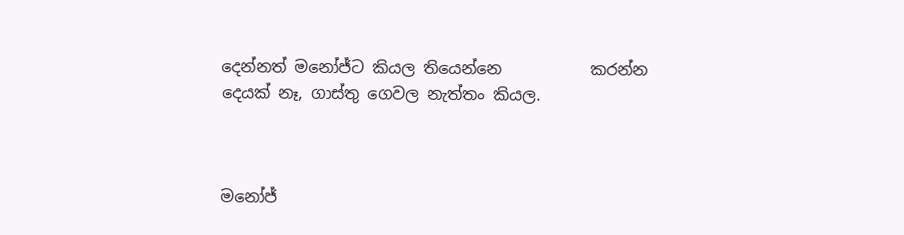දෙන්නත් මනෝජ්ට කියල තියෙන්නෙ           කරන්න දෙයක් නෑ, ගාස්තු ගෙවල නැත්තං කියල.



මනෝජ්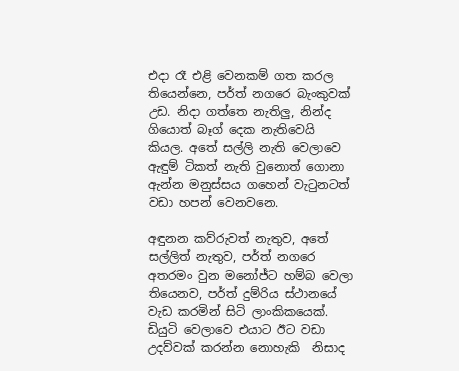එදා රෑ එළි වෙනකම් ගත කරල තියෙන්නෙ, පර්ත් නගරෙ බැංකුවක් උඩ. නිදා ගත්තෙ නැතිලු, නින්ද ගියොත් බෑග් දෙක නැතිවෙයි කියල. අතේ සල්ලි නැති වෙලාවෙ ඇඳුම් ටිකත් නැති වුනොත් ගොනා ඇන්න මනුස්සය ගහෙන් වැටුනටත් වඩා හපන් වෙනවනෙ.

අඳුනන කව්රුවත් නැතුව, අතේ සල්ලිත් නැතුව, පර්ත් නගරෙ අතරමං වුන මනෝජ්ට හම්බ වෙලා  තියෙනව, පර්ත් දුම්රිය ස්ථානයේ  වැඩ කරමින් සිටි ලාංකිකයෙක්. ඩියුටි වෙලාවෙ එයාට ඊට වඩා උදව්වක් කරන්න නොහැකි  නිසාද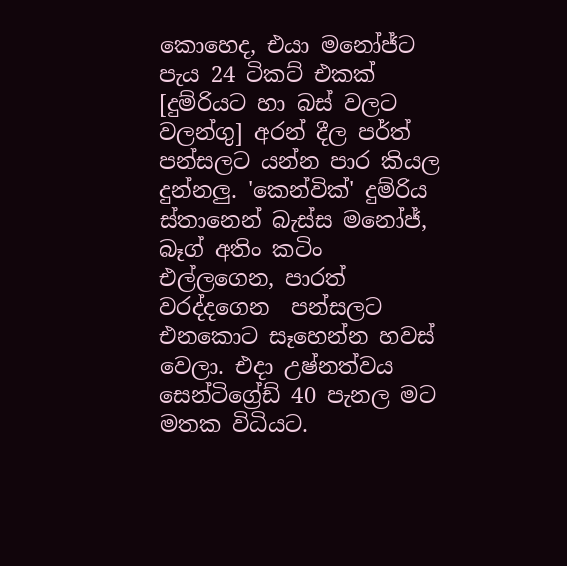කොහෙද, එයා මනෝජ්ට පැය 24 ටිකට් එකක් [දුම්රියට හා බස් වලට වලන්ගු] අරන් දීල පර්ත් පන්සලට යන්න පාර කියල දුන්නලු. 'කෙන්වික්' දුම්රිය ස්තානෙන් බැස්ස මනෝජ්, බෑග් අතිං කටිං එල්ලගෙන, පාරත් වරද්දගෙන  පන්සලට එනකොට සෑහෙන්න හවස් වෙලා. එදා උෂ්නත්වය සෙන්ටිග්‍රේඩ් 40 පැනල මට මතක විධියට.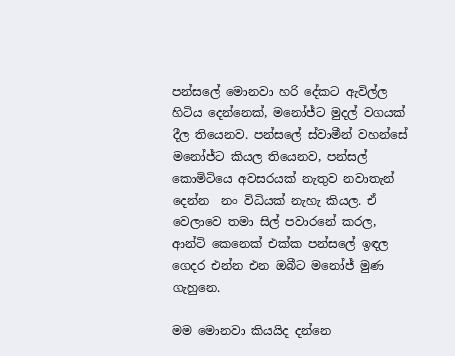පන්සලේ මොනවා හරි දේකට ඇවිල්ල හිටිය දෙන්නෙක්, මනෝජ්ට මුදල් වගයක් දීල තියෙනව. පන්සලේ ස්වාමීන් වහන්සේ මනෝජ්ට කියල තියෙනව, පන්සල් කොමිටියෙ අවසරයක් නැතුව නවාතැන් දෙන්න  නං විධියක් නැහැ කියල. ඒ වෙලාවෙ තමා සිල් පවාරනේ කරල, ආන්ටි කෙනෙක් එක්ක පන්සලේ ඉඳල ගෙදර එන්න එන ඔබීට මනෝජ් මුණ ගැහුනෙ.

මම මොනවා කියයිද දන්නෙ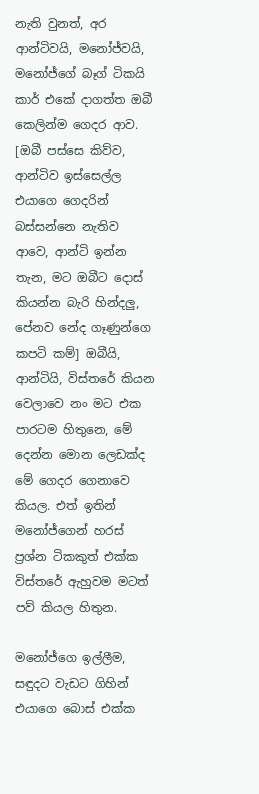නැති වුනත්, අර ආන්ටිවයි, මනෝජ්වයි, මනෝජ්ගේ බෑග් ටිකයි කාර් එකේ දාගත්ත ඔබී කෙලින්ම ගෙදර ආව. [ඔබී පස්සෙ කිව්ව, ආන්ටිව ඉස්සෙල්ල එයාගෙ ගෙදරින් බස්සන්නෙ නැතිව ආවෙ, ආන්ටි ඉන්න තැන, මට ඔබීට දොස් කියන්න බැරි හින්දලු, පේනව නේද ගෑණුන්ගෙ කපටි කම්] ඔබීයි, ආන්ටියි, විස්තරේ කියන වෙලාවෙ නං මට එක පාරටම හිතුනෙ, මේ දෙන්න මොන ලෙඩක්ද මේ ගෙදර ගෙනාවෙ කියල. එත් ඉතින් මනෝජ්ගෙන් හරස් ප්‍රශ්න ටිකකුත් එක්ක  විස්තරේ ඇහුවම මටත් පව් කියල හිතුන.

මනෝජ්ගෙ ඉල්ලීම,  සඳුදට වැඩට ගිහින් එයාගෙ බොස් එක්ක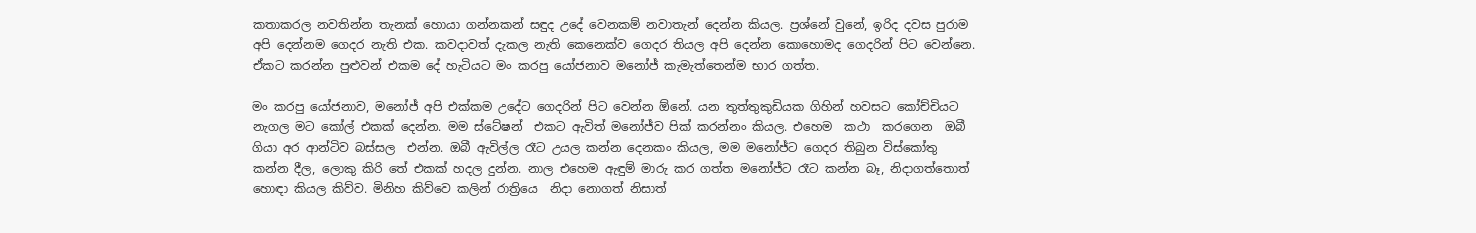කතාකරල නවතින්න තැනක් හොයා ගන්නකන් සඳුද උදේ වෙනකම් නවාතැන් දෙන්න කියල. ප්‍රශ්නේ වුනේ, ඉරිද දවස පුරාම අපි දෙන්නම ගෙදර නැති එක. කවදාවත් දැකල නැති කෙනෙක්ව ගෙදර තියල අපි දෙන්න කොහොමද ගෙදරින් පිට වෙන්නෙ. ඒකට කරන්න පුළුවන් එකම දේ හැටියට මං කරපු යෝජනාව මනෝජ් කැමැත්තෙන්ම භාර ගත්ත.

මං කරපු යෝජනාව, මනෝජ් අපි එක්කම උදේට ගෙදරින් පිට වෙන්න ඕනේ. යන තුත්තුකුඩියක ගිහින් හවසට කෝච්චියට නැගල මට කෝල් එකක් දෙන්න. මම ස්ටේෂන්  එකට ඇවිත් මනෝජ්ව පික් කරන්නං කියල. එහෙම  කථා  කරගෙන  ඔබී ගියා අර ආන්ටිව බස්සල  එන්න. ඔබී ඇවිල්ල රෑට උයල කන්න දෙනකං කියල, මම මනෝජ්ට ගෙදර තිබුන විස්කෝතු කන්න දීල, ලොකු කිරි තේ එකක් හදල දුන්න. නාල එහෙම ඇඳුම් මාරු කර ගත්ත මනෝජ්ට රෑට කන්න බෑ, නිදාගත්තොත් හොඳා කියල කිව්ව. මිනිහ කිව්වෙ කලින් රාත්‍රියෙ  නිදා නොගත් නිසාත්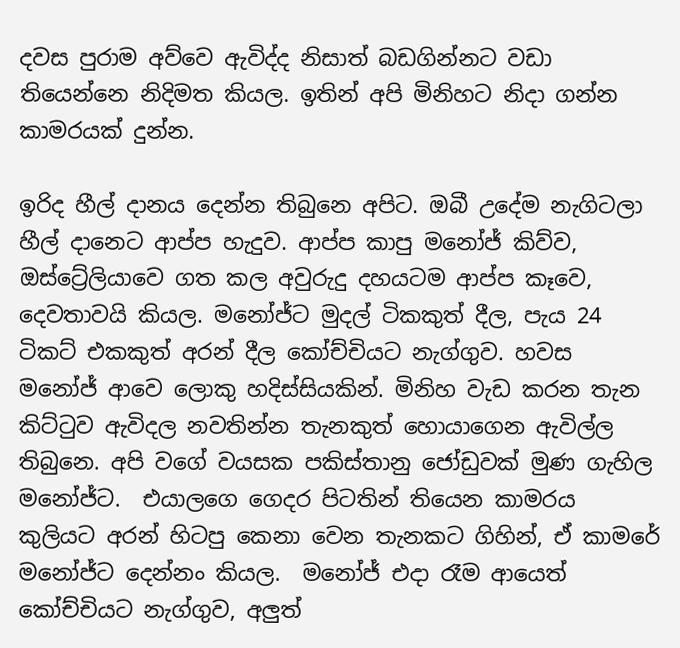දවස පුරාම අව්වෙ ඇවිද්ද නිසාත් බඩගින්නට වඩා තියෙන්නෙ නිදිමත කියල. ඉතින් අපි මිනිහට නිදා ගන්න කාමරයක් දුන්න.

ඉරිද හීල් දානය දෙන්න තිබුනෙ අපිට. ඔබී උදේම නැගිටලා හීල් දානෙට ආප්ප හැදුව. ආප්ප කාපු මනෝජ් කිව්ව, ඔස්ට්‍රේලියාවෙ ගත කල අවුරුදු දහයටම ආප්ප කෑවෙ, දෙවතාවයි කියල. මනෝජ්ට මුදල් ටිකකුත් දීල, පැය 24 ටිකට් එකකුත් අරන් දීල කෝච්චියට නැග්ගුව. හවස මනෝජ් ආවෙ ලොකු හදිස්සියකින්. මිනිහ වැඩ කරන තැන කිට්ටුව ඇවිදල නවතින්න තැනකුත් හොයාගෙන ඇවිල්ල තිබුනෙ. අපි වගේ වයසක පකිස්තානු ජෝඩුවක් මුණ ගැහිල මනෝජ්ට.  එයාලගෙ ගෙදර පිටතින් තියෙන කාමරය කුලියට අරන් හිටපු කෙනා වෙන තැනකට ගිහින්, ඒ කාමරේ මනෝජ්ට දෙන්නං කියල.  මනෝජ් එදා රෑම ආයෙත් කෝච්චියට නැග්ගුව, අලුත්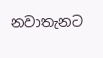නවාතැනට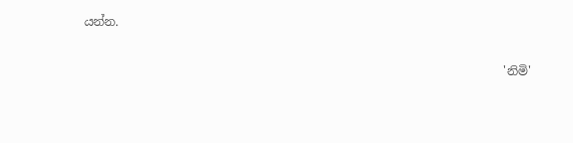යන්න.

                                                                      'නිමි'